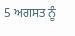5 ਅਗਸਤ ਨੂੰ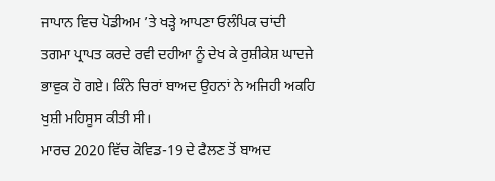ਜਾਪਾਨ ਵਿਚ ਪੋਡੀਅਮ ’ਤੇ ਖੜ੍ਹੇ ਆਪਣਾ ਓਲੰਪਿਕ ਚਾਂਦੀ ਤਗਮਾ ਪ੍ਰਾਪਤ ਕਰਦੇ ਰਵੀ ਦਹੀਆ ਨੂੰ ਦੇਖ ਕੇ ਰੁਸ਼ੀਕੇਸ਼ ਘਾਦਜੇ ਭਾਵੁਕ ਹੋ ਗਏ। ਕਿੰਨੇ ਚਿਰਾਂ ਬਾਅਦ ਉਹਨਾਂ ਨੇ ਅਜਿਹੀ ਅਕਹਿ ਖੁਸ਼ੀ ਮਹਿਸੂਸ ਕੀਤੀ ਸੀ।
ਮਾਰਚ 2020 ਵਿੱਚ ਕੋਵਿਡ-19 ਦੇ ਫੈਲਣ ਤੋਂ ਬਾਅਦ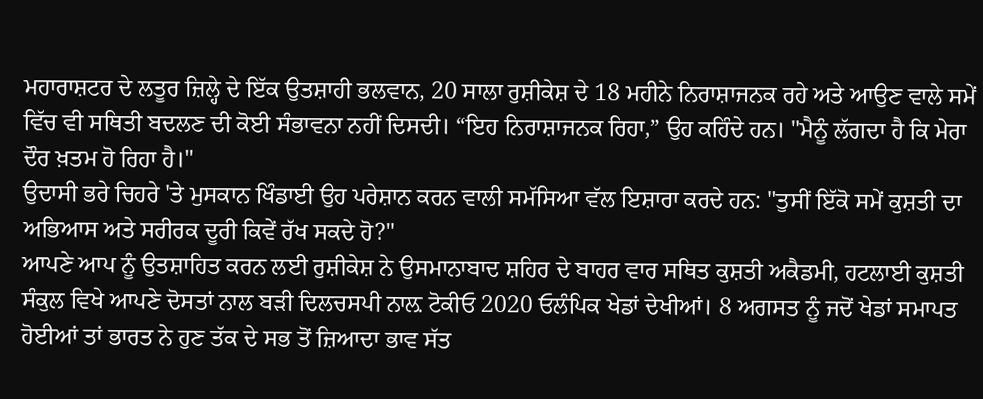ਮਹਾਰਾਸ਼ਟਰ ਦੇ ਲਤੂਰ ਜ਼ਿਲ੍ਹੇ ਦੇ ਇੱਕ ਉਤਸ਼ਾਹੀ ਭਲਵਾਨ, 20 ਸਾਲਾ ਰੁਸ਼ੀਕੇਸ਼ ਦੇ 18 ਮਹੀਨੇ ਨਿਰਾਸ਼ਾਜਨਕ ਰਹੇ ਅਤੇ ਆਉਣ ਵਾਲੇ ਸਮੇਂ ਵਿੱਚ ਵੀ ਸਥਿਤੀ ਬਦਲਣ ਦੀ ਕੋਈ ਸੰਭਾਵਨਾ ਨਹੀਂ ਦਿਸਦੀ। “ਇਹ ਨਿਰਾਸ਼ਾਜਨਕ ਰਿਹਾ,” ਉਹ ਕਹਿੰਦੇ ਹਨ। "ਮੈਨੂੰ ਲੱਗਦਾ ਹੈ ਕਿ ਮੇਰਾ ਦੌਰ ਖ਼ਤਮ ਹੋ ਰਿਹਾ ਹੈ।"
ਉਦਾਸੀ ਭਰੇ ਚਿਹਰੇ 'ਤੇ ਮੁਸਕਾਨ ਖਿੰਡਾਈ ਉਹ ਪਰੇਸ਼ਾਨ ਕਰਨ ਵਾਲੀ ਸਮੱਸਿਆ ਵੱਲ ਇਸ਼ਾਰਾ ਕਰਦੇ ਹਨ: "ਤੁਸੀਂ ਇੱਕੋ ਸਮੇਂ ਕੁਸ਼ਤੀ ਦਾ ਅਭਿਆਸ ਅਤੇ ਸਰੀਰਕ ਦੂਰੀ ਕਿਵੇਂ ਰੱਖ ਸਕਦੇ ਹੋ?"
ਆਪਣੇ ਆਪ ਨੂੰ ਉਤਸ਼ਾਹਿਤ ਕਰਨ ਲਈ ਰੁਸ਼ੀਕੇਸ਼ ਨੇ ਉਸਮਾਨਾਬਾਦ ਸ਼ਹਿਰ ਦੇ ਬਾਹਰ ਵਾਰ ਸਥਿਤ ਕੁਸ਼ਤੀ ਅਕੈਡਮੀ, ਹਟਲਾਈ ਕੁਸ਼ਤੀ ਸੰਕੁਲ ਵਿਖੇ ਆਪਣੇ ਦੋਸਤਾਂ ਨਾਲ ਬੜੀ ਦਿਲਚਸਪੀ ਨਾਲ਼ ਟੋਕੀਓ 2020 ਓਲੰਪਿਕ ਖੇਡਾਂ ਦੇਖੀਆਂ। 8 ਅਗਸਤ ਨੂੰ ਜਦੋਂ ਖੇਡਾਂ ਸਮਾਪਤ ਹੋਈਆਂ ਤਾਂ ਭਾਰਤ ਨੇ ਹੁਣ ਤੱਕ ਦੇ ਸਭ ਤੋਂ ਜ਼ਿਆਦਾ ਭਾਵ ਸੱਤ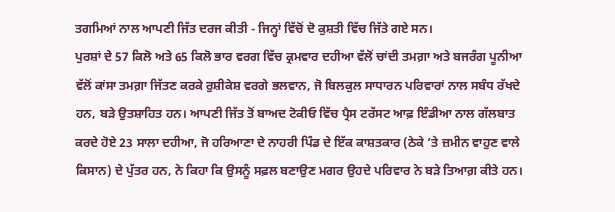ਤਗਮਿਆਂ ਨਾਲ ਆਪਣੀ ਜਿੱਤ ਦਰਜ ਕੀਤੀ - ਜਿਨ੍ਹਾਂ ਵਿੱਚੋਂ ਦੋ ਕੁਸ਼ਤੀ ਵਿੱਚ ਜਿੱਤੇ ਗਏ ਸਨ।
ਪੁਰਸ਼ਾਂ ਦੇ 57 ਕਿਲੋ ਅਤੇ 65 ਕਿਲੋ ਭਾਰ ਵਰਗ ਵਿੱਚ ਕ੍ਰਮਵਾਰ ਦਹੀਆ ਵੱਲੋਂ ਚਾਂਦੀ ਤਮਗ਼ਾ ਅਤੇ ਬਜਰੰਗ ਪੂਨੀਆ ਵੱਲੋਂ ਕਾਂਸਾ ਤਮਗ਼ਾ ਜਿੱਤਣ ਕਰਕੇ ਰੁਸ਼ੀਕੇਸ਼ ਵਰਗੇ ਭਲਵਾਨ, ਜੋ ਬਿਲਕੁਲ ਸਾਧਾਰਨ ਪਰਿਵਾਰਾਂ ਨਾਲ ਸਬੰਧ ਰੱਖਦੇ ਹਨ, ਬੜੇ ਉਤਸ਼ਾਹਿਤ ਹਨ। ਆਪਣੀ ਜਿੱਤ ਤੋਂ ਬਾਅਦ ਟੋਕੀਓ ਵਿੱਚ ਪ੍ਰੈਸ ਟਰੱਸਟ ਆਫ਼ ਇੰਡੀਆ ਨਾਲ ਗੱਲਬਾਤ ਕਰਦੇ ਹੋਏ 23 ਸਾਲਾ ਦਹੀਆ, ਜੋ ਹਰਿਆਣਾ ਦੇ ਨਾਹਰੀ ਪਿੰਡ ਦੇ ਇੱਕ ਕਾਸ਼ਤਕਾਰ (ਠੇਕੇ ’ਤੇ ਜ਼ਮੀਨ ਵਾਹੁਣ ਵਾਲੇ ਕਿਸਾਨ) ਦੇ ਪੁੱਤਰ ਹਨ, ਨੇ ਕਿਹਾ ਕਿ ਉਸਨੂੰ ਸਫ਼ਲ ਬਣਾਉਣ ਮਗਰ ਉਹਦੇ ਪਰਿਵਾਰ ਨੇ ਬੜੇ ਤਿਆਗ਼ ਕੀਤੇ ਹਨ।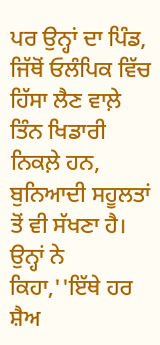ਪਰ ਉਨ੍ਹਾਂ ਦਾ ਪਿੰਡ, ਜਿੱਥੋਂ ਓਲੰਪਿਕ ਵਿੱਚ ਹਿੱਸਾ ਲੈਣ ਵਾਲ਼ੇ ਤਿੰਨ ਖਿਡਾਰੀ ਨਿਕਲ਼ੇ ਹਨ, ਬੁਨਿਆਦੀ ਸਹੂਲਤਾਂ ਤੋਂ ਵੀ ਸੱਖਣਾ ਹੈ। ਉਨ੍ਹਾਂ ਨੇ ਕਿਹਾ,''ਇੱਥੇ ਹਰ ਸ਼ੈਅ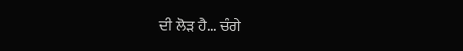ਦੀ ਲੋੜ ਹੈ... ਚੰਗੇ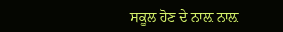ਸਕੂਲ ਹੋਣ ਦੇ ਨਾਲ਼ ਨਾਲ਼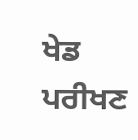ਖੇਡ ਪਰੀਖਣ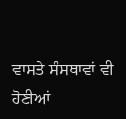ਵਾਸਤੇ ਸੰਸਥਾਵਾਂ ਵੀ ਹੋਣੀਆਂ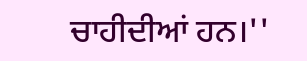ਚਾਹੀਦੀਆਂ ਹਨ।''